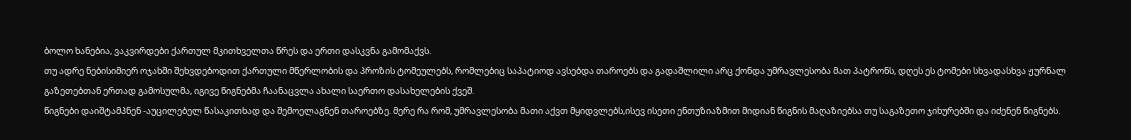ბოლო ხანებია, ვაკვირდები ქართულ მკითხველთა წრეს და ერთი დასკვნა გამომაქვს.
თუ ადრე ნებისიმიერ ოჯახში შეხვდებოდით ქართული მწერლობის და პროზის ტომეულებს, რომლებიც საპატიოდ ავსებდა თაროებს და გადაშლილი არც ქონდა უმრავლესობა მათ პატრონს, დღეს ეს ტომები სხვადასხვა ჟურნალ გაზეთებთან ერთად გამოსულმა, იგივე წიგნებმა ჩაანაცვლა ახალი საერთო დასახელების ქვეშ.
წიგნები დაიშტამპნენ -აუცილებელ წასაკითხად და შემოელაგნენ თაროებზე. მერე რა რომ, უმრავლესობა მათი აქვთ მყიდვლებს,ისევ ისეთი ენთუზიაზმით მიდიან წიგნის მაღაზიებსა თუ საგაზეთო ჯიხურებში და იძენენ წიგნებს.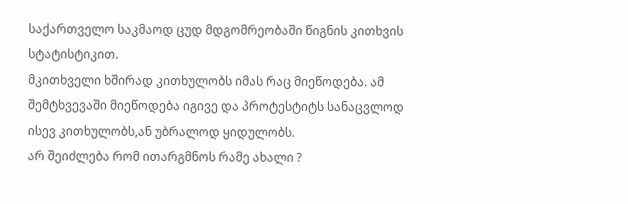საქართველო საკმაოდ ცუდ მდგომრეობაში წიგნის კითხვის სტატისტიკით.
მკითხველი ხშირად კითხულობს იმას რაც მიეწოდება. ამ შემტხვევაში მიეწოდება იგივე და პროტესტიტს სანაცვლოდ ისევ კითხულობს,ან უბრალოდ ყიდულობს.
არ შეიძლება რომ ითარგმნოს რამე ახალი ?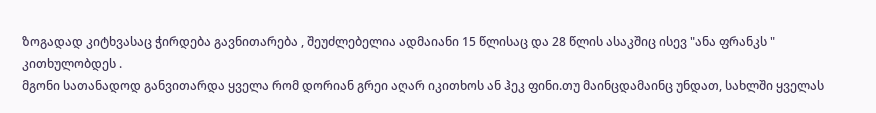ზოგადად კიტხვასაც ჭირდება გავნითარება , შეუძლებელია ადმაიანი 15 წლისაც და 28 წლის ასაკშიც ისევ "ანა ფრანკს " კითხულობდეს .
მგონი სათანადოდ განვითარდა ყველა რომ დორიან გრეი აღარ იკითხოს ან ჰეკ ფინი.თუ მაინცდამაინც უნდათ, სახლში ყველას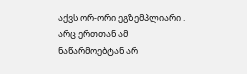აქვს ორ-ორი ეგზემპლიარი .
არც ერთთან ამ ნაწარმოებტან არ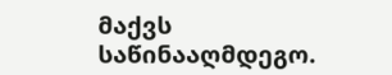მაქვს საწინააღმდეგო.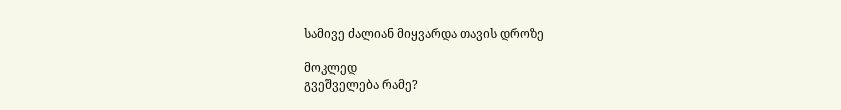სამივე ძალიან მიყვარდა თავის დროზე

მოკლედ
გვეშველება რამე?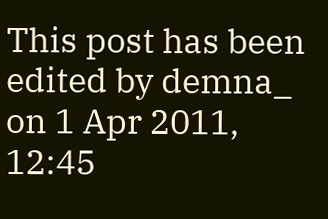This post has been edited by demna_ on 1 Apr 2011, 12:45